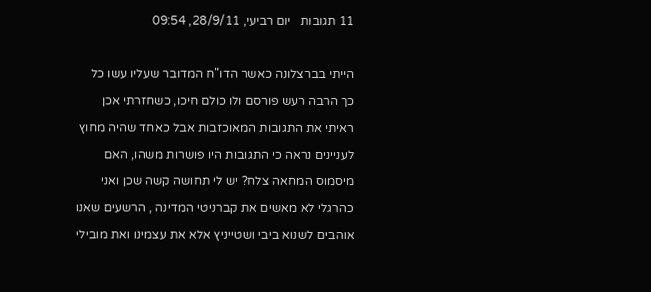11 תגובות   יום רביעי, 28/9/11, 09:54

הייתי בברצלונה כאשר הדו"ח המדובר שעליו עשו כל כך הרבה רעש פורסם ולו כולם חיכו, כשחזרתי אכן ראיתי את התגובות המאוכזבות אבל כאחד שהיה מחוץ לעניינים נראה כי התגובות היו פושרות משהו, האם מיסמוס המחאה צלח? יש לי תחושה קשה שכן ואני כהרגלי לא מאשים את קברניטי המדינה , הרשעים שאנו אוהבים לשנוא ביבי ושטייניץ אלא את עצמינו ואת מובילי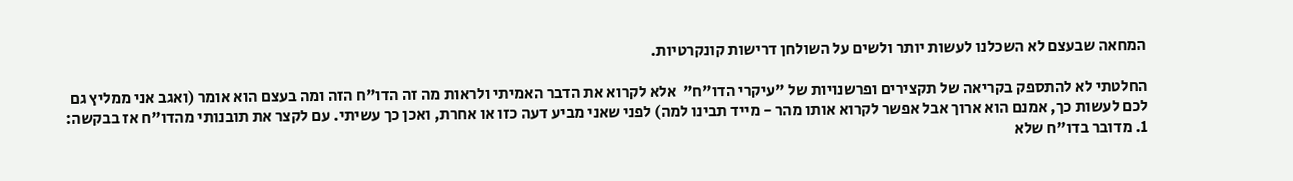המחאה שבעצם לא השכלנו לעשות יותר ולשים על השולחן דרישות קונקרטיות.

החלטתי לא להתספק בקריאה של תקצירים ופרשנויות של "עיקרי הדו"ח"  אלא לקרוא את הדבר האמיתי ולראות מה זה הדו"ח הזה ומה בעצם הוא אומר (ואגב אני ממליץ גם לכם לעשות כך, אמנם הוא ארוך אבל אפשר לקרוא אותו מהר - מייד תבינו למה) לפני שאני מביע דעה כזו או אחרת, ואכן כך עשיתי. עם לקצר את תובנותי מהדו"ח אז בבקשה:
1. מדובר בדו"ח שלא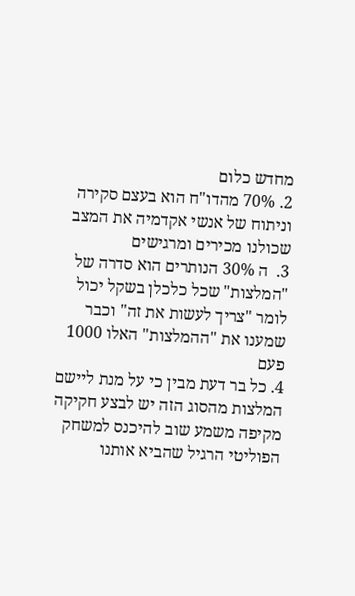מחדש כלום
2. 70% מהדו"ח הוא בעצם סקירה וניתוח של אנשי אקדמיה את המצב שכולנו מכירים ומרגישים
3.  ה 30% הנותרים הוא סדרה של "המלצות" שכל כלכלן בשקל יכול לומר "צריך לעשות את זה" וכבר שמענו את "ההמלצות" האלו 1000 פעם
4. כל בר דעת מבין כי על מנת ליישם המלצות מהסוג הזה יש לבצע חקיקה מקיפה משמע שוב להיכנס למשחק הפוליטי הרגיל שהביא אותנו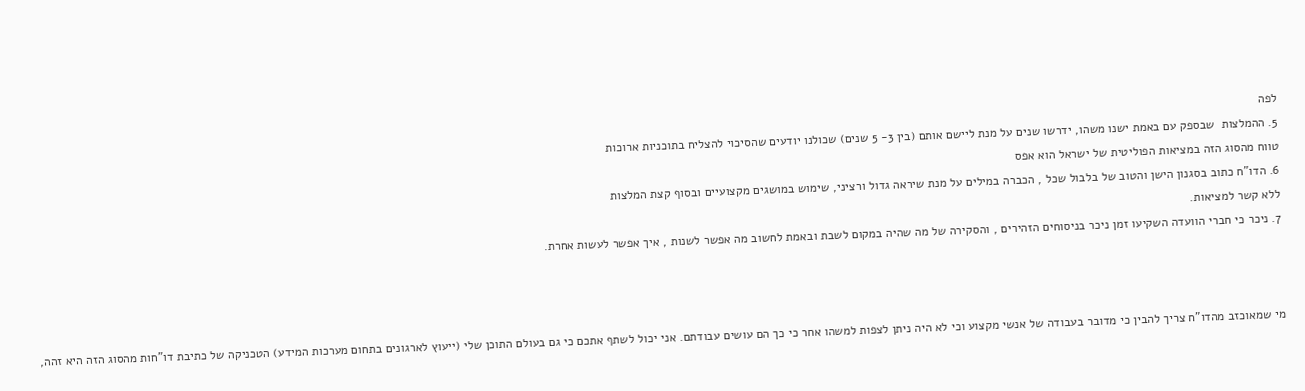לפה
5. ההמלצות  שבספק עם באמת ישנו משהו, ידרשו שנים על מנת ליישם אותם (בין 3- 5 שנים) שכולנו יודעים שהסיכוי להצליח בתוכניות ארוכות
טווח מהסוג הזה במציאות הפוליטית של ישראל הוא אפס
6. הדו"ח כתוב בסגנון הישן והטוב של בלבול שכל , הכברה במילים על מנת שיראה גדול ורציני, שימוש במושגים מקצועיים ובסוף קצת המלצות
ללא קשר למציאות.
7. ניכר כי חברי הוועדה השקיעו זמן ניכר בניסוחים הזהירים , והסקירה של מה שהיה במקום לשבת ובאמת לחשוב מה אפשר לשנות , איך אפשר לעשות אחרת.



מי שמאוכזב מהדו"ח צריך להבין כי מדובר בעבודה של אנשי מקצוע וכי לא היה ניתן לצפות למשהו אחר כי כך הם עושים עבודתם. אני יכול לשתף אתכם כי גם בעולם התוכן שלי (ייעוץ לארגונים בתחום מערכות המידע) הטכניקה של כתיבת דו"חות מהסוג הזה היא זהה,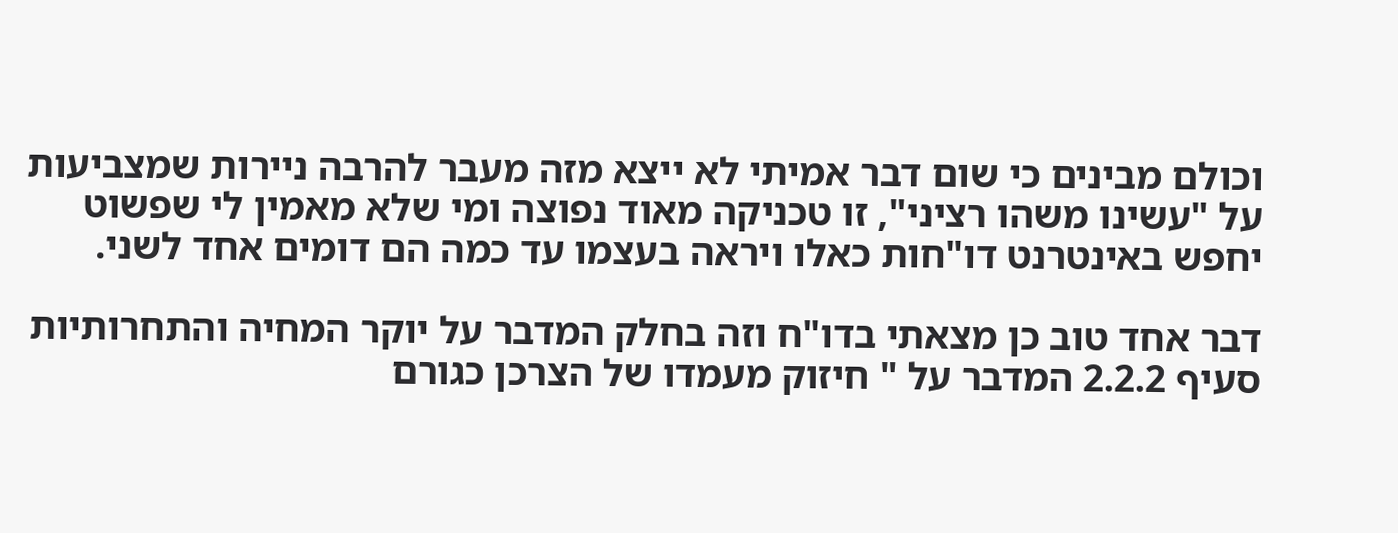וכולם מבינים כי שום דבר אמיתי לא ייצא מזה מעבר להרבה ניירות שמצביעות על "עשינו משהו רציני", זו טכניקה מאוד נפוצה ומי שלא מאמין לי שפשוט יחפש באינטרנט דו"חות כאלו ויראה בעצמו עד כמה הם דומים אחד לשני.

דבר אחד טוב כן מצאתי בדו"ח וזה בחלק המדבר על יוקר המחיה והתחרותיות סעיף 2.2.2 המדבר על " חיזוק מעמדו של הצרכן כגורם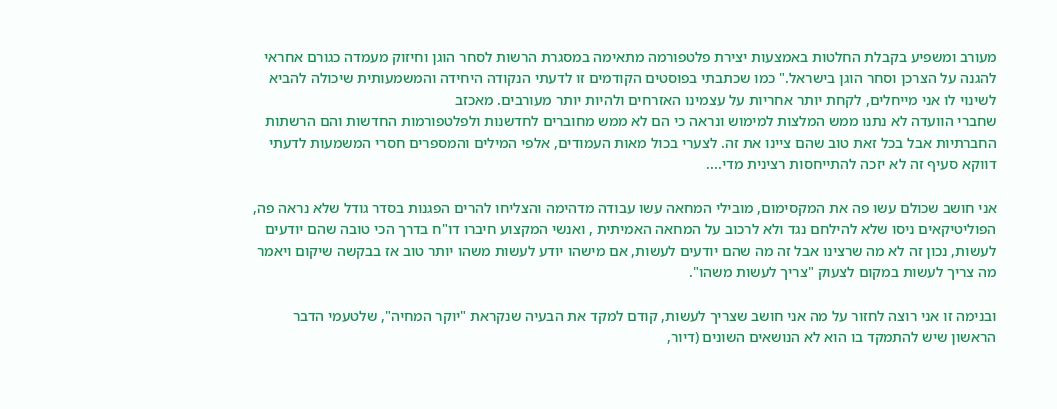מעורב ומשפיע בקבלת החלטות באמצעות יצירת פלטפורמה מתאימה במסגרת הרשות לסחר הוגן וחיזוק מעמדה כגורם אחראי להגנה על הצרכן וסחר הוגן בישראל." כמו שכתבתי בפוסטים הקודמים זו לדעתי הנקודה היחידה והמשמעותית שיכולה להביא לשינוי לו אני מייחלים, לקחת יותר אחריות על עצמינו האזרחים ולהיות יותר מעורבים. מאכזב
שחברי הוועדה לא נתנו ממש המלצות למימוש ונראה כי הם לא ממש מחוברים לחדשנות ולפלטפורמות החדשות והם הרשתות החברתיות אבל בכל זאת טוב שהם ציינו את זה. לצערי בכול מאות העמודים, אלפי המילים והמספרים חסרי המשמעות לדעתי דווקא סעיף זה לא יזכה להתייחסות רצינית מדי....

אני חושב שכולם עשו פה את המקסימום, מובילי המחאה עשו עבודה מדהימה והצליחו להרים הפגנות בסדר גודל שלא נראה פה, הפוליטיקאים ניסו שלא להילחם נגד ולא לרכוב על המחאה האמיתית , ואנשי המקצוע חיברו דו"ח בדרך הכי טובה שהם יודעים לעשות, נכון זה לא מה שרצינו אבל זה מה שהם יודעים לעשות, אם מישהו יודע לעשות משהו יותר טוב אז בבקשה שיקום ויאמר מה צריך לעשות במקום לצעוק "צריך לעשות משהו".

ובנימה זו אני רוצה לחזור על מה אני חושב שצריך לעשות, קודם למקד את הבעיה שנקראת "יוקר המחיה", שלטעמי הדבר הראשון שיש להתמקד בו הוא לא הנושאים השונים (דיור,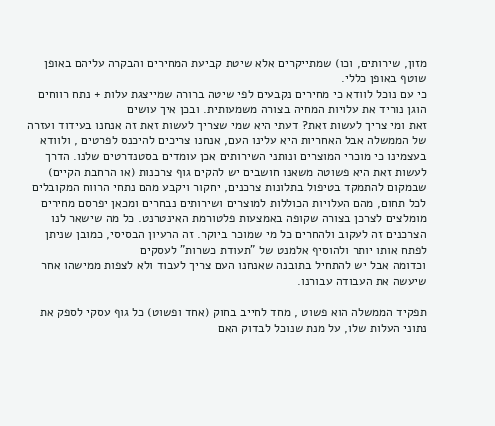מזון, שירותים, וכו) שמתייקרים אלא שיטת קביעת המחירים והבקרה עליהם באופן שוטף באופן כללי.
כי עם נוכל לוודא כי מחירים נקבעים לפי שיטה ברורה שמייצגת עלות + נתח רווחים הוגן נוריד את עלויות המחיה בצורה משמעותית. ובכן איך עושים
זאת ומי צריך לעשות זאת? דעתי היא שמי שצריך לעשות זאת זה אנחנו בעידוד ועזרה של הממשלה אבל האחריות היא עלינו העם, אנחנו צריכים להיכנס לפרטים , ולוודא בעצמינו כי מוכרי המוצרים ונותני השירותים אכן עומדים בסטנדרטים שלנו. הדרך לעשות זאת היא פשוטה משאנו חושבים יש להקים גוף צרכנות (או הרחבת הקיים) שבמקום להתמקד בטיפול בתלונות צרכנים, יחקור ויקבע מהם נתחי הרווח המקובלים לכל תחום, מהם העלויות הכוללות למוצרים ושירותים נבחרים ומכאן יפרסם מחירים מומלצים לצרכן בצורה שקופה באמצעות פלטורמת האינטרנט. כל מה שישאר לנו הצרכנים זה לעקוב ולהחרים כל מי שמוכר ביוקר. זה הרעיון הבסיסי, כמובן שניתן לפתח אותו יותר ולהוסיף אלמנט של "תעודת כשרות" לעסקים
וכדומה אבל יש להתחיל בתובנה שאנחנו העם צריך לעבוד ולא לצפות ממישהו אחר שיעשה את העבודה עבורנו.

תפקיד הממשלה הוא פשוט , מחד לחייב בחוק (אחד ופשוט) כל גוף עסקי לספק את נתוני העלות שלו, על מנת שנוכל לבדוק האם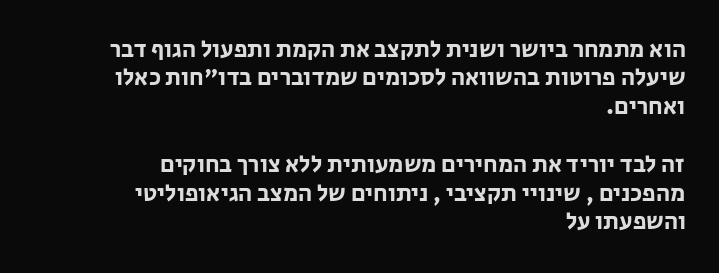הוא מתמחר ביושר ושנית לתקצב את הקמת ותפעול הגוף דבר שיעלה פרוטות בהשוואה לסכומים שמדוברים בדו"חות כאלו ואחרים.

זה לבד יוריד את המחירים משמעותית ללא צורך בחוקים מהפכנים , שינויי תקציבי , ניתוחים של המצב הגיאופוליטי והשפעתו על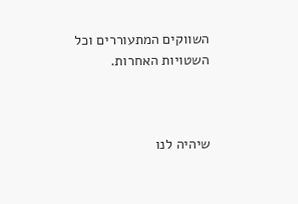השווקים המתעוררים וכל השטויות האחרות.



שיהיה לנו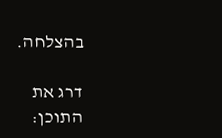בהצלחה.

דרג את התוכן: